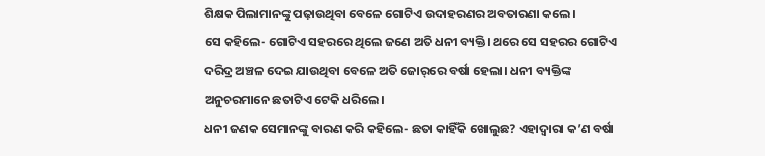ଶିକ୍ଷକ ପିଲାମାନଙ୍କୁ ପଢ଼ାଉଥିବା ବେଳେ ଗୋଟିଏ ଉଦାହରଣର ଅବତାରଣା କଲେ।
ସେ କହିଲେ- ଗୋଟିଏ ସହରରେ ଥିଲେ ଜଣେ ଅତି ଧନୀ ବ୍ୟକ୍ତି। ଥରେ ସେ ସହରର ଗୋଟିଏ ଦରିଦ୍ର ଅଞ୍ଚଳ ଦେଇ ଯାଉଥିବା ବେଳେ ଅତି ଜୋର୍‌ରେ ବର୍ଷା ହେଲା। ଧନୀ ବ୍ୟକ୍ତିଙ୍କ ଅନୁଚରମାନେ ଛତାଟିଏ ଟେକି ଧରିଲେ।
ଧନୀ ଜଣକ ସେମାନଙ୍କୁ ବାରଣ କରି କହିଲେ- ଛତା କାହିଁକି ଖୋଲୁଛ? ଏହାଦ୍ବାରା କ’ଣ ବର୍ଷା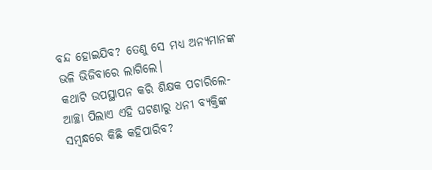ବନ୍ଦ ହୋଇଯିବ? ତେଣୁ ସେ ମଧ୍ୟ ଅନ୍ୟମାନଙ୍କ ଭଳି ଭିଜିବାରେ ଲାଗିଲେ।
କଥାଟି ଉପସ୍ଥାପନ କରି ଶିକ୍ଷକ ପଚାରିଲେ- ଆଚ୍ଛା ପିଲାଏ ଏହି ଘଟଣାରୁ ଧନୀ ବ୍ୟକ୍ତିଙ୍କ ସମ୍ବନ୍ଧରେ କିଛି କହିପାରିବ?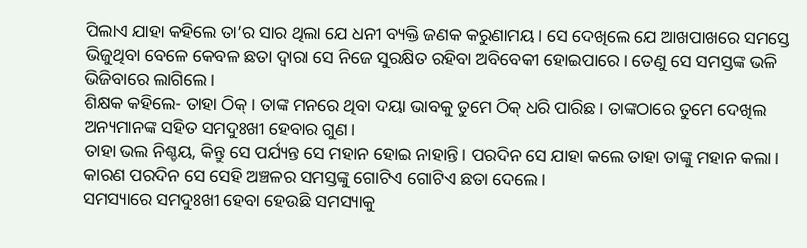ପିଲାଏ ଯାହା କହିଲେ ତା’ର ସାର ଥିଲା ଯେ ଧନୀ ବ୍ୟକ୍ତି ଜଣକ କରୁଣାମୟ। ସେ ଦେଖିଲେ ଯେ ଆଖପାଖରେ ସମସ୍ତେ ଭିଜୁଥିବା ବେଳେ କେବଳ ଛତା ଦ୍ବାରା ସେ ନିଜେ ସୁରକ୍ଷିତ ରହିବା ଅବିବେକୀ ହୋଇପାରେ। ତେଣୁ ସେ ସମସ୍ତଙ୍କ ଭଳି ଭିଜିବାରେ ଲାଗିଲେ।
ଶିକ୍ଷକ କହିଲେ- ତାହା ଠିକ୍‌। ତାଙ୍କ ମନରେ ଥିବା ଦୟା ଭାବକୁ ତୁମେ ଠିକ୍ ଧରି ପାରିଛ। ତାଙ୍କଠାରେ ତୁମେ ଦେଖିଲ ଅନ୍ୟମାନଙ୍କ ସହିତ ସମଦୁଃଖୀ ହେବାର ଗୁଣ।
ତାହା ଭଲ ନିଶ୍ଚୟ, କିନ୍ତୁ ସେ ପର୍ଯ୍ୟନ୍ତ ସେ ମହାନ ହୋଇ ନାହାନ୍ତି। ପରଦିନ ସେ ଯାହା କଲେ ତାହା ତାଙ୍କୁ ମହାନ କଲା। କାରଣ ପରଦିନ ସେ ସେହି ଅଞ୍ଚଳର ସମସ୍ତଙ୍କୁ ଗୋଟିଏ ଗୋଟିଏ ଛତା ଦେଲେ।
ସମସ୍ୟାରେ ସମଦୁଃଖୀ ହେବା ହେଉଛି ସମସ୍ୟାକୁ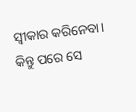ସ୍ବୀକାର କରିନେବା। କିନ୍ତୁ ପରେ ସେ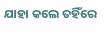ଯାହା କଲେ ତହିଁରେ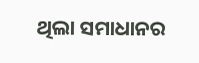ଥିଲା ସମାଧାନର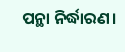ପନ୍ଥା ନିର୍ଦ୍ଧାରଣ।